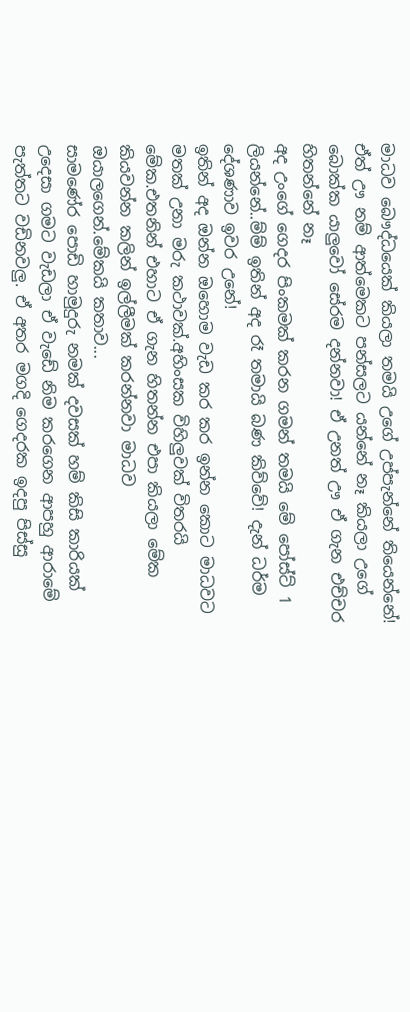මාධව බෞද්ධයෙක් කියලා තමයි උගේ උප්පැන්නේ තියෙන්නේ! ඒත් ඌ නම් ආත්මෙකට පන්සලට යන්නේ නෑ කියලා උගේ බොක්ක යාලුවෝ සේරම දන්නවා! ඒ උනත් ඌ ඒ ගැන එච්චර හිතන්නේ නෑ
අද උංගේ ගෙදර පිංකමක් කරන ගමන් තමයි මේ පෝස්ට් 1 ලියන්නේ..ම්ම් ඉතින් අද රෑ තමායි බණ කිව්වේ! දැන් ධර්ම දේශණාව ඉවර උනේ!
ඉතින් අද ඔන්න ඔහොම වැඩ කර කර ඉන්න කොට මාධවට මතක් උනා මරු කථාවක්.අහිංසක විහිලුවක් විතරයි මේක.එතනින් එහාට ඒ ගැන හිතන්න එපා කියලා මේක කියවන්න කලින් ඉල්ලීමක් කරන්නවා මාධව ඔයාලගෙන්.මේකයි කතාව...
සාමණේර පොඩි හාමුදුරු නමක් දවසක් හම් කිසි කාරියක් උදෙසා ගමට වැඩලා ඒ වැඩේ නිම කරගෙන ආපහු ආරාමේ පැත්තට වඩිනවලු. ඒ අතර මගදි ගෙදරක ඉදපු පිස්සු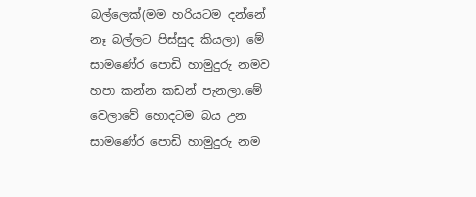බල්ලෙක්(මම හරියටම දන්නේ නෑ බල්ලට පිස්සුද කියලා) මේ සාමණේර පොඩි හාමුදුරු නමව හපා කන්න කඩන් පැනලා.මේ වෙලාවේ හොදටම බය උන සාමණේර පොඩි හාමුදුරු නම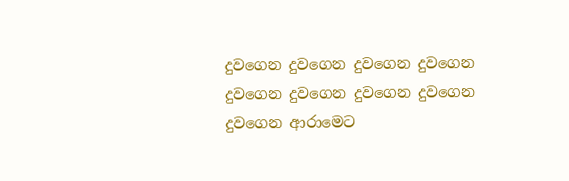දුවගෙන දුවගෙන දුවගෙන දුවගෙන දුවගෙන දුවගෙන දුවගෙන දුවගෙන දුවගෙන ආරාමෙට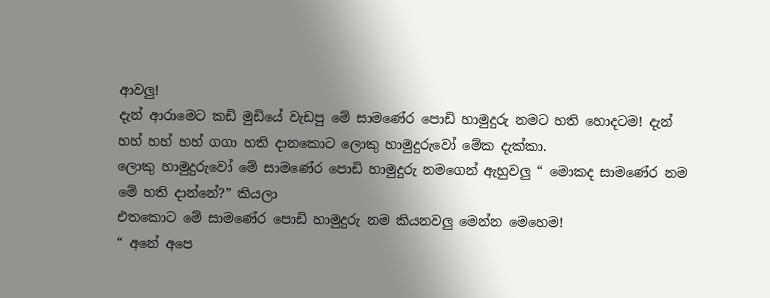ආවලු!
දැන් ආරාමෙට කඩි මුඩියේ වැඩපු මේ සාමණේර පොඩි හාමුදුරු නමට හති හොදටම! දැන් හහ් හහ් හහ් ගගා හති දානකොට ලොකු හාමුදුරුවෝ මේක දැක්කා.
ලොකු හාමුදුරුවෝ මේ සාමණේර පොඩි හාමුදුරු නමගෙන් ඇහුවලු “ මොකද සාමණේර නම මේ හති දාන්නේ?” කියලා
එතකොට මේ සාමණේර පොඩි හාමුදුරු නම කියනවලු මෙන්න මෙහෙම!
“ අනේ අපෙ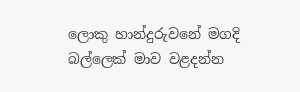ලොකු හාන්දුරුවනේ මගදි බල්ලෙක් මාව වළදන්න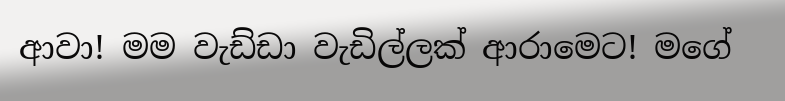ආවා! මම වැඩ්ඩා වැඩිල්ලක් ආරාමෙට! මගේ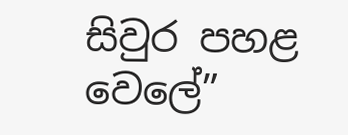සිවුර පහළ වෙලේ”